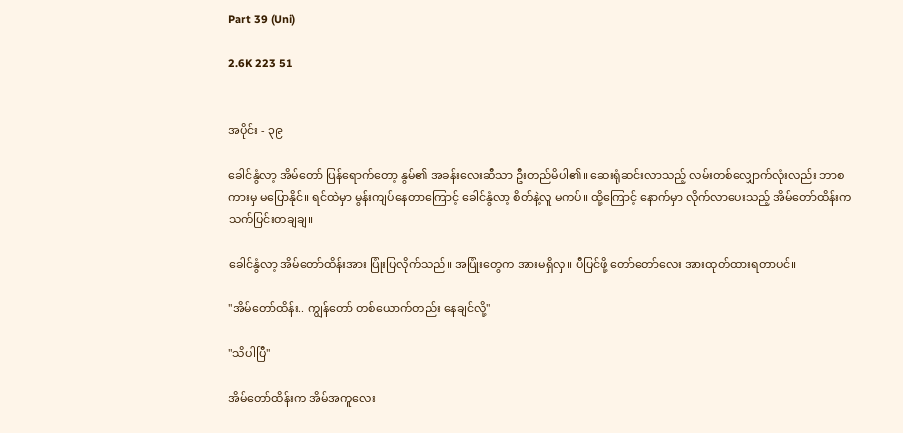Part 39 (Uni)

2.6K 223 51


အပိုင်း - ၃၉

ခေါင်နွံလာ့ အိမ်တော် ပြန်ရောက်တော့ နွမ်၏ အခန်းလေးဆီသာ ဦးတည်မိပါ၏။ ဆေးရုံဆင်းလာသည့် လမ်းတစ်လျှောက်လုံးလည်း ဘာစကားမှ မပြောနိုင်။ ရင်ထဲမှာ မွန်းကျပ်နေတာကြောင့် ခေါင်နွံလာ့ စိတ်နဲ့လူ မကပ်။ ထို့ကြောင့် နောက်မှာ လိုက်လာပေးသည့် အိမ်တော်ထိန်းက သက်ပြင်းတချချ။

ခေါင်နွံလာ့ အိမ်တော်ထိန်းအား ပြုံးပြလိုက်သည်။ အပြုံးတွေက အားမရှိလှ။ ပီပြင်ဖို့ တော်တော်လေး အားထုတ်ထားရတာပင်။

"အိမ်တော်ထိန်း.. ကျွန်တော် တစ်ယောက်တည်း နေချင်လို့"

"သိပါပြီ"

အိမ်တော်ထိန်းက အိမ်အကူလေး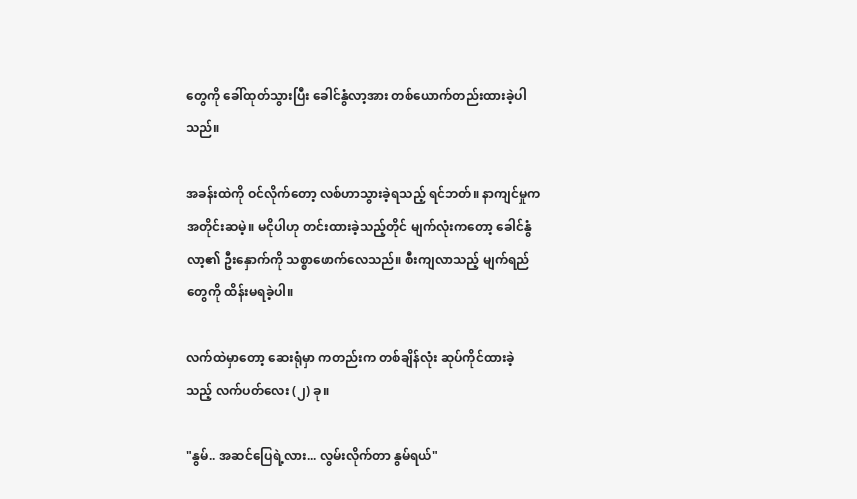တွေကို ခေါ်ထုတ်သွားပြီး ခေါင်နွံလာ့အား တစ်ယောက်တည်းထားခဲ့ပါသည်။

အခန်းထဲကို ဝင်လိုက်တော့ လစ်ဟာသွားခဲ့ရသည့် ရင်ဘတ်။ နာကျင်မှုက အတိုင်းဆမဲ့။ မငိုပါဟု တင်းထားခဲ့သည့်တိုင် မျက်လုံးကတော့ ခေါင်နွံလာ့၏ ဦးနှောက်ကို သစ္စာဖောက်လေသည်။ စီးကျလာသည့် မျက်ရည်တွေကို ထိန်းမရခဲ့ပါ။

လက်ထဲမှာတော့ ဆေးရုံမှာ ကတည်းက တစ်ချိန်လုံး ဆုပ်ကိုင်ထားခဲ့သည့် လက်ပတ်လေး (၂) ခု။

"နွမ်.. အဆင်ပြေရဲ့လား... လွမ်းလိုက်တာ နွမ်ရယ်"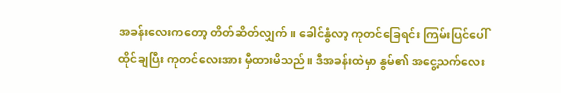အခန်းလေးကတော့ တိတ်ဆိတ်လျှက်။ ခေါင်နွံလာ့ ကုတင်ခြေရင်း ကြမ်းပြင်ပေါ်ထိုင်ချပြီး ကုတင်လေးအား မှီထားမိသည်။ ဒီအခန်းထဲမှာ နွမ်၏ အငွေ့သက်လေး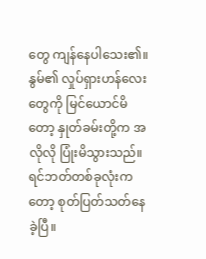တွေ ကျန်နေပါသေး၏။ နွမ်၏ လှုပ်ရှားဟန်လေးတွေကို မြင်ယောင်မိတော့ နှုတ်ခမ်းတို့က အလိုလို ပြုံးမိသွားသည်။ ရင်ဘတ်တစ်ခုလုံးကတော့ စုတ်ပြတ်သတ်နေခဲ့ပြီ။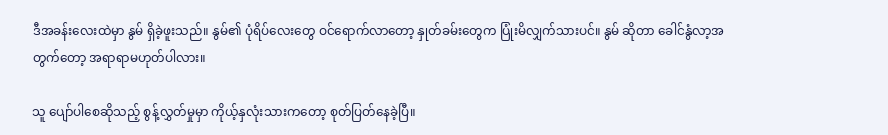ဒီအခန်းလေးထဲမှာ နွမ် ရှိခဲ့ဖူးသည်။ နွမ်၏ ပုံရိပ်လေးတွေ ဝင်ရောက်လာတော့ နှုတ်ခမ်းတွေက ပြုံးမိလျှက်သားပင်။ နွမ် ဆိုတာ ခေါင်နွံလာ့အတွက်တော့ အရာရာမဟုတ်ပါလား။

သူ ပျော်ပါစေဆိုသည့် စွန့်လွှတ်မှုမှာ ကိုယ့်နှလုံးသားကတော့ စုတ်ပြတ်နေခဲ့ပြီ။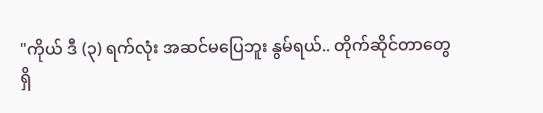"ကိုယ် ဒီ (၃) ရက်လုံး အဆင်မပြေဘူး နွမ်ရယ်.. တိုက်ဆိုင်တာတွေ ရှိ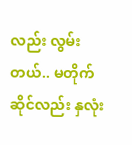လည်း လွမ်းတယ်.. မတိုက်ဆိုင်လည်း နှလုံး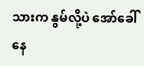သားက နွမ်လို့ပဲ အော်ခေါ်နေ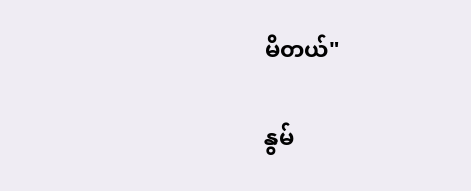မိတယ်"

နွမ်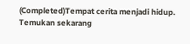(Completed)Tempat cerita menjadi hidup. Temukan sekarang